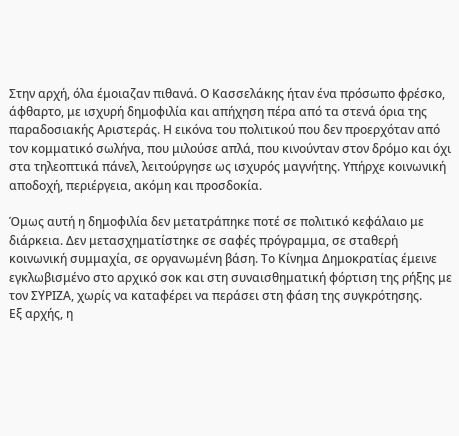Στην αρχή, όλα έμοιαζαν πιθανά. Ο Κασσελάκης ήταν ένα πρόσωπο φρέσκο, άφθαρτο, με ισχυρή δημοφιλία και απήχηση πέρα από τα στενά όρια της παραδοσιακής Αριστεράς. Η εικόνα του πολιτικού που δεν προερχόταν από τον κομματικό σωλήνα, που μιλούσε απλά, που κινούνταν στον δρόμο και όχι στα τηλεοπτικά πάνελ, λειτούργησε ως ισχυρός μαγνήτης. Υπήρχε κοινωνική αποδοχή, περιέργεια, ακόμη και προσδοκία.

Όμως αυτή η δημοφιλία δεν μετατράπηκε ποτέ σε πολιτικό κεφάλαιο με διάρκεια. Δεν μετασχηματίστηκε σε σαφές πρόγραμμα, σε σταθερή κοινωνική συμμαχία, σε οργανωμένη βάση. Το Κίνημα Δημοκρατίας έμεινε εγκλωβισμένο στο αρχικό σοκ και στη συναισθηματική φόρτιση της ρήξης με τον ΣΥΡΙΖΑ, χωρίς να καταφέρει να περάσει στη φάση της συγκρότησης.
Εξ αρχής, η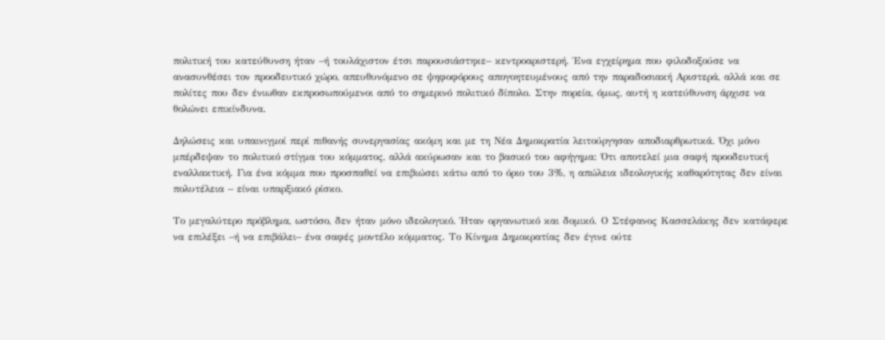πολιτική του κατεύθυνση ήταν –ή τουλάχιστον έτσι παρουσιάστηκε– κεντροαριστερή. Ένα εγχείρημα που φιλοδοξούσε να ανασυνθέσει τον προοδευτικό χώρο, απευθυνόμενο σε ψηφοφόρους απογοητευμένους από την παραδοσιακή Αριστερά, αλλά και σε πολίτες που δεν ένιωθαν εκπροσωπούμενοι από το σημερινό πολιτικό δίπολο. Στην πορεία, όμως, αυτή η κατεύθυνση άρχισε να θολώνει επικίνδυνα.

Δηλώσεις και υπαινιγμοί περί πιθανής συνεργασίας ακόμη και με τη Νέα Δημοκρατία λειτούργησαν αποδιαρθρωτικά. Όχι μόνο μπέρδεψαν το πολιτικό στίγμα του κόμματος, αλλά ακύρωσαν και το βασικό του αφήγημα: Ότι αποτελεί μια σαφή προοδευτική εναλλακτική. Για ένα κόμμα που προσπαθεί να επιβιώσει κάτω από το όριο του 3%, η απώλεια ιδεολογικής καθαρότητας δεν είναι πολυτέλεια – είναι υπαρξιακό ρίσκο.

Το μεγαλύτερο πρόβλημα, ωστόσο, δεν ήταν μόνο ιδεολογικό. Ήταν οργανωτικό και δομικό. Ο Στέφανος Κασσελάκης δεν κατάφερε να επιλέξει –ή να επιβάλει– ένα σαφές μοντέλο κόμματος. Το Κίνημα Δημοκρατίας δεν έγινε ούτε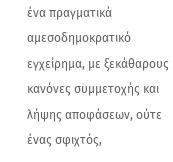ένα πραγματικά αμεσοδημοκρατικό εγχείρημα, με ξεκάθαρους κανόνες συμμετοχής και λήψης αποφάσεων, ούτε ένας σφιχτός,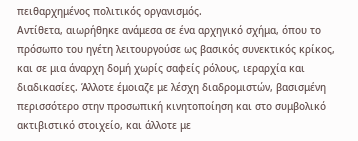πειθαρχημένος πολιτικός οργανισμός.
Αντίθετα, αιωρήθηκε ανάμεσα σε ένα αρχηγικό σχήμα, όπου το πρόσωπο του ηγέτη λειτουργούσε ως βασικός συνεκτικός κρίκος, και σε μια άναρχη δομή χωρίς σαφείς ρόλους, ιεραρχία και διαδικασίες. Άλλοτε έμοιαζε με λέσχη διαδρομιστών, βασισμένη περισσότερο στην προσωπική κινητοποίηση και στο συμβολικό ακτιβιστικό στοιχείο, και άλλοτε με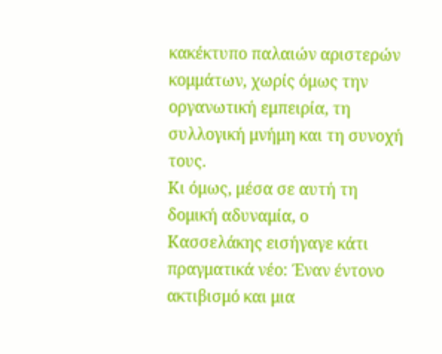κακέκτυπο παλαιών αριστερών κομμάτων, χωρίς όμως την οργανωτική εμπειρία, τη συλλογική μνήμη και τη συνοχή τους.
Κι όμως, μέσα σε αυτή τη δομική αδυναμία, ο Κασσελάκης εισήγαγε κάτι πραγματικά νέο: Έναν έντονο ακτιβισμό και μια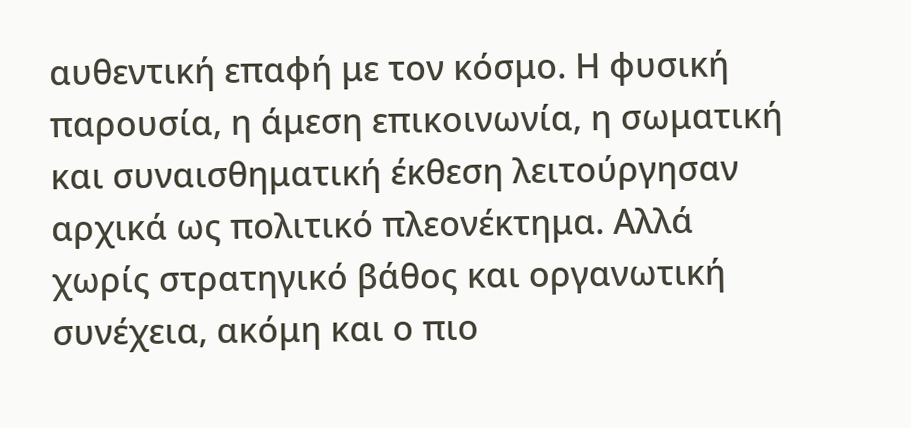αυθεντική επαφή με τον κόσμο. Η φυσική παρουσία, η άμεση επικοινωνία, η σωματική και συναισθηματική έκθεση λειτούργησαν αρχικά ως πολιτικό πλεονέκτημα. Αλλά χωρίς στρατηγικό βάθος και οργανωτική συνέχεια, ακόμη και ο πιο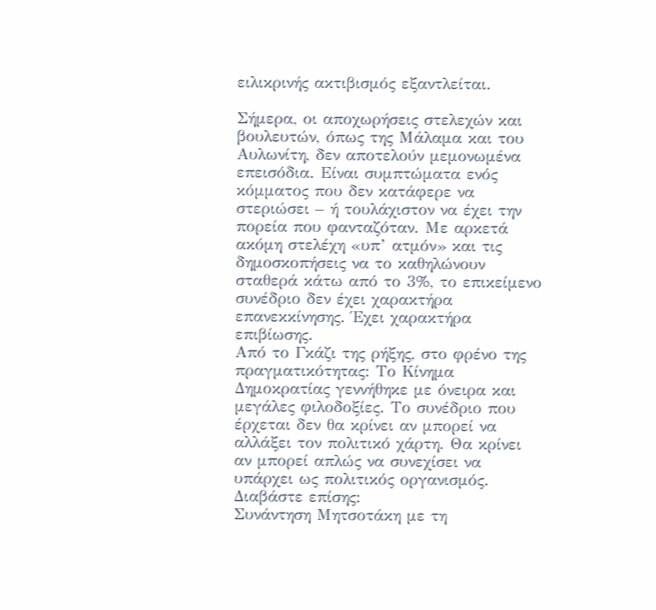ειλικρινής ακτιβισμός εξαντλείται.

Σήμερα, οι αποχωρήσεις στελεχών και βουλευτών, όπως της Μάλαμα και του Αυλωνίτη, δεν αποτελούν μεμονωμένα επεισόδια. Είναι συμπτώματα ενός κόμματος που δεν κατάφερε να στεριώσει – ή τουλάχιστον να έχει την πορεία που φανταζόταν. Με αρκετά ακόμη στελέχη «υπ’ ατμόν» και τις δημοσκοπήσεις να το καθηλώνουν σταθερά κάτω από το 3%, το επικείμενο συνέδριο δεν έχει χαρακτήρα επανεκκίνησης. Έχει χαρακτήρα επιβίωσης.
Από το Γκάζι της ρήξης, στο φρένο της πραγματικότητας: Το Κίνημα Δημοκρατίας γεννήθηκε με όνειρα και μεγάλες φιλοδοξίες. Το συνέδριο που έρχεται δεν θα κρίνει αν μπορεί να αλλάξει τον πολιτικό χάρτη. Θα κρίνει αν μπορεί απλώς να συνεχίσει να υπάρχει ως πολιτικός οργανισμός.
Διαβάστε επίσης:
Συνάντηση Μητσοτάκη με τη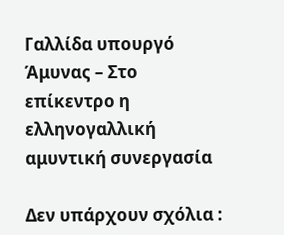Γαλλίδα υπουργό Άμυνας – Στο επίκεντρο η ελληνογαλλική αμυντική συνεργασία

Δεν υπάρχουν σχόλια :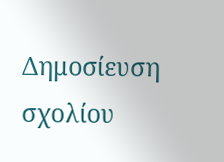Δημοσίευση σχολίου